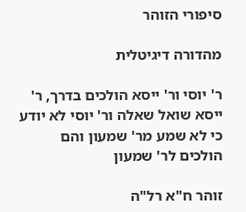סיפורי הזוהר

מהדורה דיגיטלית

ר' יוסי ור' ייסא הולכים בדרך, ר' ייסא שואל שאלה ור' יוסי לא יודע כי לא שמע מר' שמעון והם הולכים לר' שמעון

זוהר ח"א רל"ה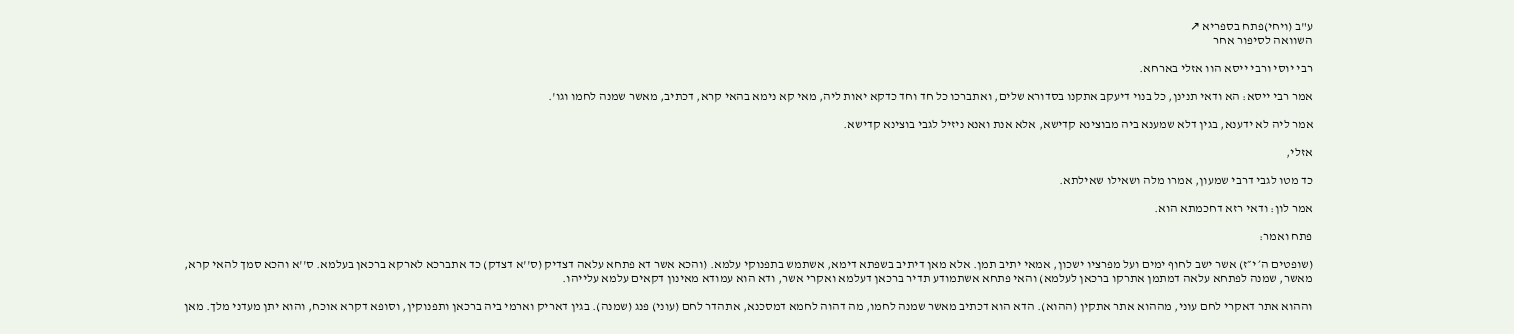ע"ב (ויחי)פתח בספריא ↗
השוואה לסיפור אחר

רבי יוסי ורבי ייסא הוו אזלי בארחא.

אמר רבי ייסא: הא ודאי תנינן, כל בנוי דיעקב אתקנו בסדורא שלים, ואתברכו כל חד וחד כדקא יאות ליה, מאי קא נימא בהאי קרא, דכתיב, מאשר שמנה לחמו וגו'.

אמר ליה לא ידענא, בגין דלא שמענא ביה מבוצינא קדישא, אלא אנת ואנא ניזיל לגבי בוצינא קדישא.

אזלי,

כד מטו לגבי דרבי שמעון, אמרו מלה ושאילו שאילתא.

אמר לון: ודאי רזא דחכמתא הוא.

פתח ואמר:

(שופטים ה׳ י״ז) אשר ישב לחוף ימים ועל מפרציו ישכון, אמאי יתיב תמן. אלא מאן דיתיב בשפתא דימא, אשתמש בתפנוקי עלמא. (והכא אשר דא פתחא עלאה דצדיק (ס''א דצדק) כד אתברכא לארקא ברכאן בעלמא. ס''א והכא סמך להאי קרא, מאשר, שמנה לפתחא עלאה דמתמן אתרקו ברכאן לעלמא) והאי פתחא אשתמודע תדיר ברכאן דעלמא ואקרי אשר, ודא הוא עמודא מאינון דקאים עלמא עלייהו.

וההוא אתר דאקרי לחם עוני, מההוא אתר אתקין (ההוא). הדא הוא דכתיב מאשר שמנה לחמו, מה דהוה לחמא דמסכנא, אתהדר לחם (עוני) פנג (שמנה). בגין דאריק וארמי ביה ברכאן ותפנוקין, וסופא דקרא אוכח, והוא יתן מעדני מלך. מאן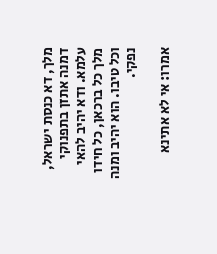מלך, דא כנסת ישראל, דמנה אתזן בתפנוקי עלמא. ודא יהיב להאי מלך כל ברכאן, כל חידו וכל טיבו. הוא יהיב ומנה נפקי.

אמרו: אי לא אתינא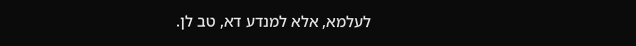לעלמא, אלא למנדע דא, טב לן.